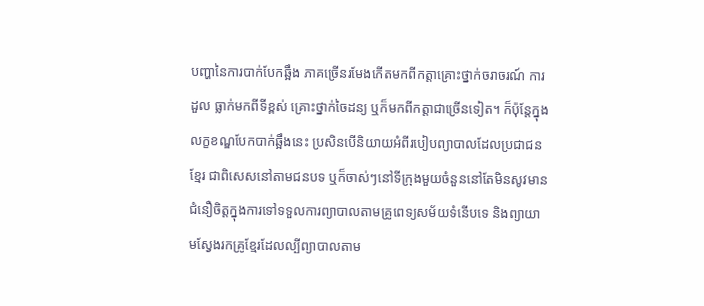បញ្ហានៃការបាក់បែកឆ្អឹង ភាគច្រើនរមែងកើតមកពីកត្តាគ្រោះថ្នាក់ចរាចរណ៍ ការដួល ធ្លាក់មកពីទីខ្ពស់ គ្រោះថ្នាក់ចៃដន្យ ឬក៏មកពីកត្តាជាច្រើនទៀត។ ក៏ប៉ុន្តែក្នុងលក្ខខណ្ឌបែកបាក់ឆ្អឹងនេះ ប្រសិនបើនិយាយអំពីរបៀបព្យាបាលដែលប្រជាជនខ្មែរ ជាពិសេសនៅតាមជនបទ ឬក៏ចាស់ៗនៅទីក្រុងមួយចំនួននៅតែមិនសូវមានជំនឿចិត្តក្នុងការទៅទទួលការព្យាបាលតាមគ្រូពេទ្យសម័យទំនើបទេ និងព្យាយាមស្វែងរកគ្រូខ្មែរដែលល្បីព្យាបាលតាម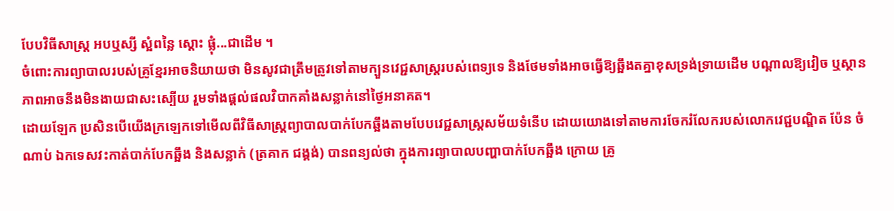បែបវិធីសាស្ត្រ អបឬស្សី ស្អំពន្លៃ ស្ដោះ ផ្លុំ...ជាដើម ។
ចំពោះការព្យាបាលរបស់គ្រូខ្មែរអាចនិយាយថា មិនសូវជាត្រឹមត្រូវទៅតាមក្បួនវេជ្ជសាស្រ្តរបស់ពេទ្យទេ និងថែមទាំងអាចធ្វើឱ្យឆ្អឹងតគ្នាខុសទ្រង់ទ្រាយដើម បណ្ដាលឱ្យវៀច ឬស្ថានភាពអាចនឹងមិនងាយជាសះស្បើយ រួមទាំងផ្តល់ផលវិបាកគាំងសន្លាក់នៅថ្ងៃអនាគត។
ដោយឡែក ប្រសិនបើយើងក្រឡេកទៅមើលពីវិធីសាស្រ្តព្យាបាលបាក់បែកឆ្អឹងតាមបែបវេជ្ជសាស្រ្តសម័យទំនើប ដោយយោងទៅតាមការចែករំលែករបស់លោកវេជ្ជបណ្ឌិត ប៉ែន ចំណាប់ ឯកទេសវះកាត់បាក់បែកឆ្អឹង និងសន្លាក់ (ត្រគាក ជង្គង់) បានពន្យល់ថា ក្នុងការព្យាបាលបញ្ហាបាក់បែកឆ្អឹង ក្រោយ គ្រូ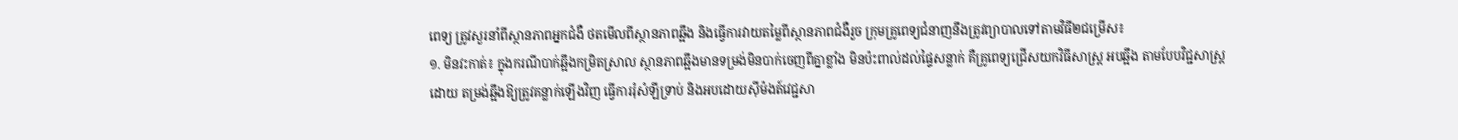ពេទ្យ ត្រូវសួរនាំពីស្ថានភាពអ្នកជំងឺ ថតមើលពីស្ថានភាពឆ្អឹង និងធ្វើការវាយតម្លៃពីស្ថានភាពជំងឺរួច ក្រុមគ្រូពេទ្យជំនាញនឹងត្រូវព្យាបាលទៅតាមវិធី២ជម្រើស៖
១. មិនវះកាត់៖ ក្នុងករណីបាក់ឆ្អឹងកម្រិតស្រាល ស្ថានភាពឆ្អឹងមានទម្រង់មិនបាក់ចេញពីគ្នាខ្លាំង មិនប៉ះពាល់ដល់ផ្ទៃសន្លាក់ គឺគ្រូពេទ្យជ្រើសយកវិធីសាស្រ្ត អបឆ្អឹង តាមបែបវិជ្ជសាស្រ្តដោយ តម្រង់ឆ្អឹងឱ្យត្រូវគន្លាក់ឡើងវិញ ធ្វើការរុំសំឡីទ្រាប់ និងអបដោយស៊ីម៉ងត៍វេជ្ជសា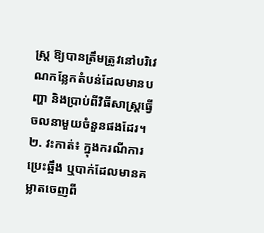ស្ត្រ ឱ្យបានត្រឹមត្រូវនៅបរិវេណកន្លែកតំបន់ដែលមានបញ្ហា និងប្រាប់ពីវិធីសាស្ត្រធ្វើចលនាមួយចំនួនផងដែរ។
២. វះកាត់៖ ក្នុងករណីការប្រេះឆ្អឹង ឬបាក់ដែលមានគម្លាតចេញពី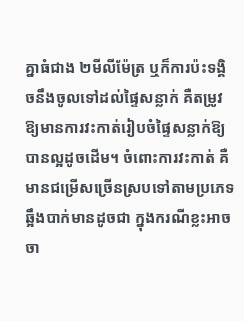គ្នាធំជាង ២មីលីម៉ែត្រ ឬក៏ការប៉ះទង្គិចនឹងចូលទៅដល់ផ្ទៃសន្លាក់ គឺតម្រូវឱ្យមានការវះកាត់រៀបចំផ្ទៃសន្លាក់ឱ្យបានល្អដូចដើម។ ចំពោះការវះកាត់ គឺមានជម្រើសច្រើនស្របទៅតាមប្រភេទឆ្អឹងបាក់មានដូចជា ក្នុងករណីខ្លះអាចចា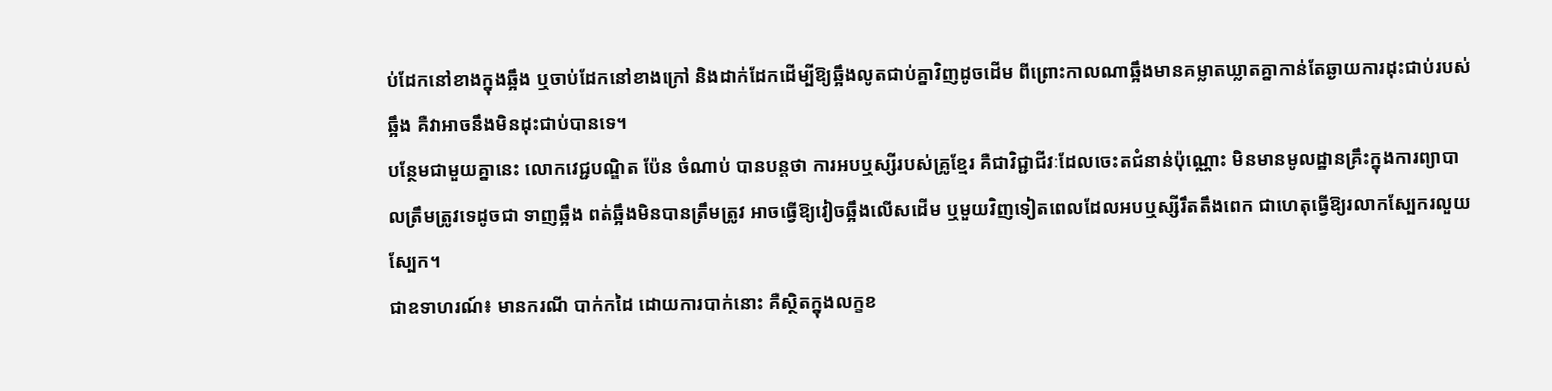ប់ដែកនៅខាងក្នុងឆ្អឹង ឬចាប់ដែកនៅខាងក្រៅ និងដាក់ដែកដើម្បីឱ្យឆ្អឹងលូតជាប់គ្នាវិញដូចដើម ពីព្រោះកាលណាឆ្អឹងមានគម្លាតឃ្លាតគ្នាកាន់តែឆ្ងាយការដុះជាប់របស់ឆ្អឹង គឺវាអាចនឹងមិនដុះជាប់បានទេ។
បន្ថែមជាមួយគ្នានេះ លោកវេជ្ជបណ្ឌិត ប៉ែន ចំណាប់ បានបន្តថា ការអបឬស្សីរបស់គ្រូខ្មែរ គឺជាវិជ្ជាជីវៈដែលចេះតជំនាន់ប៉ុណ្ណោះ មិនមានមូលដ្ឋានគ្រឹះក្នុងការព្យាបាលត្រឹមត្រូវទេដូចជា ទាញឆ្អឹង ពត់ឆ្អឹងមិនបានត្រឹមត្រូវ អាចធ្វើឱ្យវៀចឆ្អឹងលើសដើម ឬមួយវិញទៀតពេលដែលអបឬស្សីរឹតតឹងពេក ជាហេតុធ្វើឱ្យរលាកស្បែករលួយស្បែក។
ជាឧទាហរណ៍៖ មានករណី បាក់កដៃ ដោយការបាក់នោះ គឺស្ថិតក្នុងលក្ខខ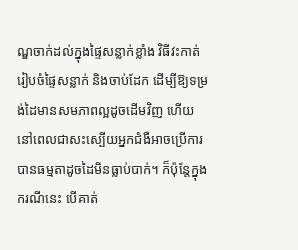ណ្ឌចាក់ដល់ក្នុងផ្ទៃសន្លាក់ខ្លាំង វិធីវះកាត់រៀបចំផ្ទៃសន្លាក់ និងចាប់ដែក ដើម្បីឱ្យទម្រង់ដៃមានសមភាពល្អដូចដើមវិញ ហើយនៅពេលជាសះស្បើយអ្នកជំងឺអាចប្រើការបានធម្មតាដូចដៃមិនធ្លាប់បាក់។ ក៏ប៉ុន្តែក្នុងករណីនេះ បើគាត់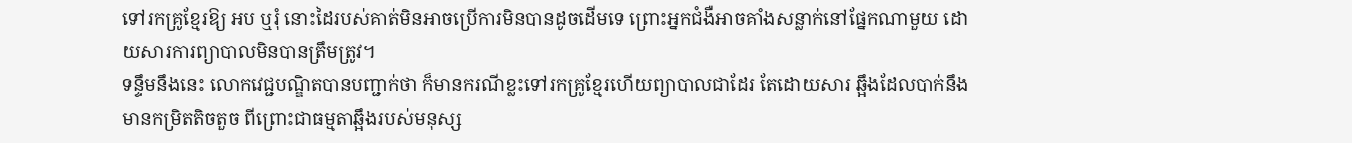ទៅរកគ្រូខ្មែរឱ្យ អប ឬរុំ នោះដៃរបស់គាត់មិនអាចប្រើការមិនបានដូចដើមទេ ព្រោះអ្នកជំងឺអាចគាំងសន្លាក់នៅផ្នែកណាមួយ ដោយសារការព្យាបាលមិនបានត្រឹមត្រូវ។
ទន្ទឹមនឹងនេះ លោកវេជ្ជបណ្ឌិតបានបញ្ជាក់ថា ក៏មានករណីខ្លះទៅរកគ្រូខ្មែរហើយព្យាបាលជាដែរ តែដោយសារ ឆ្អឹងដែលបាក់នឹងមានកម្រិតតិចតួច ពីព្រោះជាធម្មតាឆ្អឹងរបស់មនុស្ស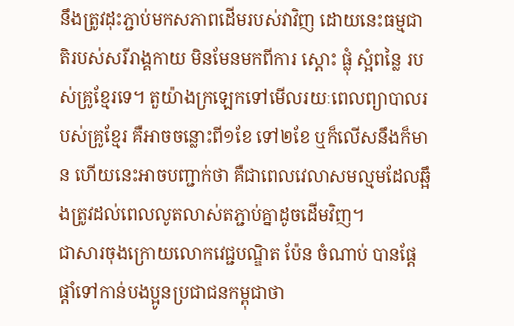នឹងត្រូវដុះភ្ជាប់មកសភាពដើមរបស់វាវិញ ដោយនេះធម្មជាតិរបស់សរីរាង្គកាយ មិនមែនមកពីការ ស្ដោះ ផ្លុំ ស្អំពន្លៃ របស់គ្រូខ្មែរទេ។ តួយ៉ាងក្រឡេកទៅមើលរយៈពេលព្យាបាលរបស់គ្រូខ្មែរ គឺអាចចន្លោះពី១ខែ ទៅ២ខែ ឬក៏លើសនឹងក៏មាន ហើយនេះអាចបញ្ជាក់ថា គឺជាពេលវេលាសមល្មមដែលឆ្អឹងត្រូវដល់ពេលលូតលាស់តភ្ជាប់គ្នាដូចដើមវិញ។
ជាសារចុងក្រោយលោកវេជ្ជបណ្ឌិត ប៉ែន ចំណាប់ បានផ្ដែផ្ដាំទៅកាន់បងប្អូនប្រជាជនកម្ពុជាថា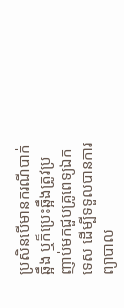ប្រសិនបើមានករណីបាក់ឆ្អឹង ឬក៏ប្រេះឆ្អឹងត្រូវប្រញាប់មកជួបគ្រូពេទ្យឯកទេស ដើម្បីទទួលបានការព្យាបាល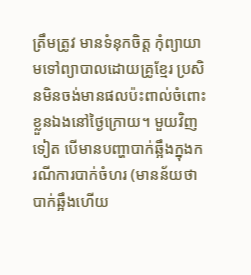ត្រឹមត្រូវ មានទំនុកចិត្ត កុំព្យាយាមទៅព្យាបាលដោយគ្រូខ្មែរ ប្រសិនមិនចង់មានផលប៉ះពាល់ចំពោះខ្លួនឯងនៅថ្ងៃក្រោយ។ មួយវិញទៀត បើមានបញ្ហាបាក់ឆ្អឹងក្នុងករណីការបាក់ចំហរ (មានន័យថា បាក់ឆ្អឹងហើយ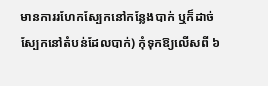មានការរហែកស្បែកនៅកន្លែងបាក់ ឬក៏ដាច់ស្បែកនៅតំបន់ដែលបាក់) កុំទុកឱ្យលើសពី ៦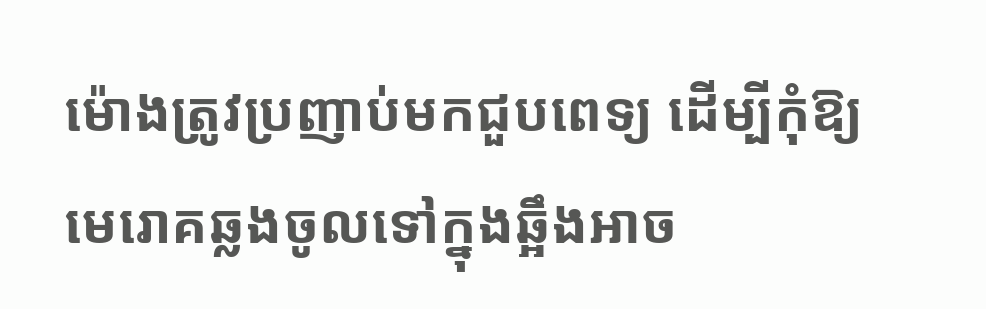ម៉ោងត្រូវប្រញាប់មកជួបពេទ្យ ដើម្បីកុំឱ្យមេរោគឆ្លងចូលទៅក្នុងឆ្អឹងអាច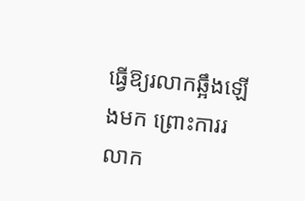ធ្វើឱ្យរលាកឆ្អឹងឡើងមក ព្រោះការរលាក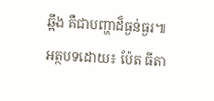ឆ្អឹង គឺជាបញ្ហាដ៏ធ្ងន់ធ្ងរ៕
អត្ថបទដោយ៖ ប៉ែត ធីតា